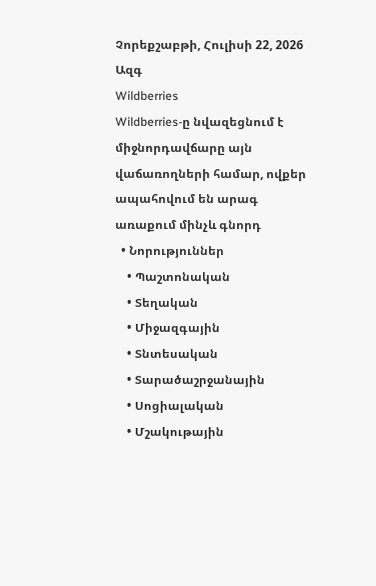Չորեքշաբթի, Հուլիսի 22, 2026
Ազգ
Wildberries
Wildberries-ը նվազեցնում է միջնորդավճարը այն վաճառողների համար, ովքեր ապահովում են արագ առաքում մինչև գնորդ
  • Նորություններ
    • Պաշտոնական
    • Տեղական
    • Միջազգային
    • Տնտեսական
    • Տարածաշրջանային
    • Սոցիալական
    • Մշակութային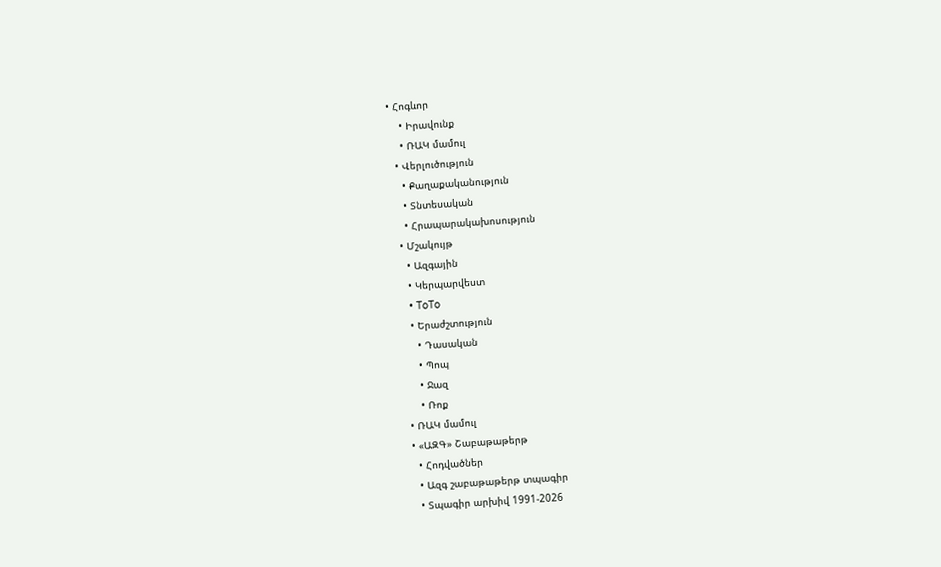• Հոգևոր
    • Իրավունք
    • ՌԱԿ մամուլ
  • Վերլուծություն
    • Քաղաքականություն
    • Տնտեսական
    • Հրապարակախոսություն
  • Մշակույթ
    • Ազգային
    • Կերպարվեստ
    • ToTo
    • Երաժշտություն
      • Դասական
      • Պոպ
      • Ջազ
      • Ռոք
  • ՌԱԿ մամուլ
  • «ԱԶԳ» Շաբաթաթերթ
    • Հոդվածներ
    • Ազգ շաբաթաթերթ տպագիր
    • Տպագիր արխիվ 1991-2026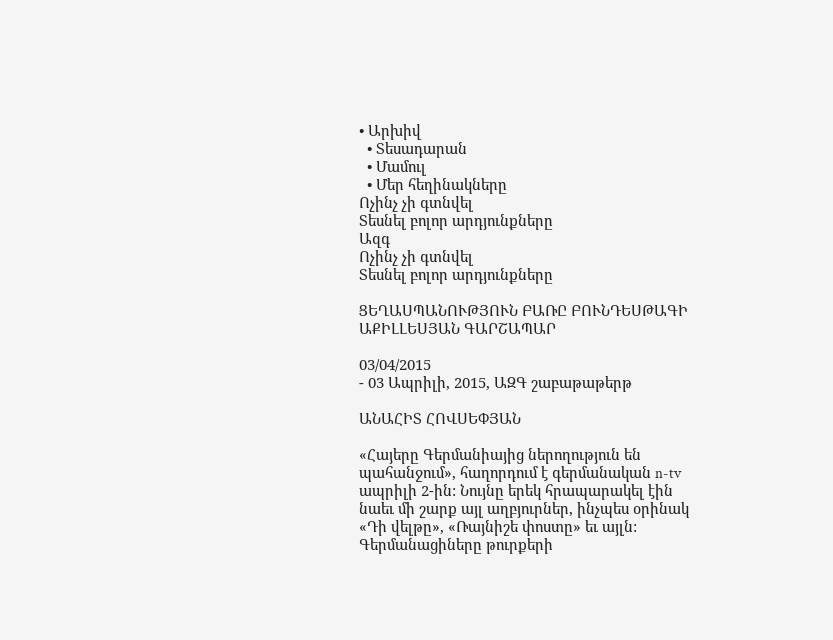• Արխիվ
  • Տեսադարան
  • Մամուլ
  • Մեր հեղինակները
Ոչինչ չի գտնվել
Տեսնել բոլոր արդյունքները
Ազգ
Ոչինչ չի գտնվել
Տեսնել բոլոր արդյունքները

ՑԵՂԱՍՊԱՆՈՒԹՅՈՒՆ ԲԱՌԸ ԲՈՒՆԴԵՍԹԱԳԻ ԱՔԻԼԼԵՍՅԱՆ ԳԱՐՇԱՊԱՐ

03/04/2015
- 03 Ապրիլի, 2015, ԱԶԳ շաբաթաթերթ

ԱՆԱՀԻՏ ՀՈՎՍԵՓՅԱՆ

«Հայերը Գերմանիայից ներողություն են պահանջում», հաղորդում է գերմանական n-tv ապրիլի 2-ին: Նույնը երեկ հրապարակել էին նաեւ մի շարք այլ աղբյուրներ, ինչպես օրինակ «Դի վելթը», «Ռայնիշե փոստը» եւ այլն: Գերմանացիները թուրքերի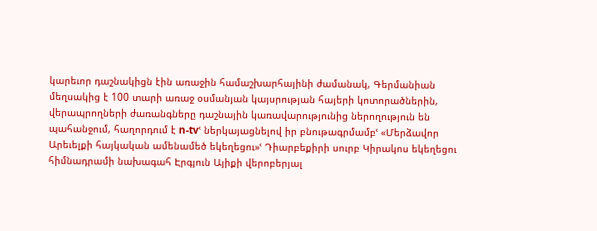կարեւոր դաշնակիցն էին առաջին համաշխարհայինի ժամանակ, Գերմանիան մեղսակից է 100 տարի առաջ օսմանյան կայսրության հայերի կոտորածներին, վերապրողների ժառանգները դաշնային կառավարությունից ներողություն են պահանջում, հաղորդում է n-tvՙ ներկայացնելով իր բնութագրմամբՙ «Մերձավոր Արեւելքի հայկական ամենամեծ եկեղեցու»ՙ Դիարբեքիրի սուրբ Կիրակոս եկեղեցու հիմնադրամի նախագահ Էրգյուն Այիքի վերոբերյալ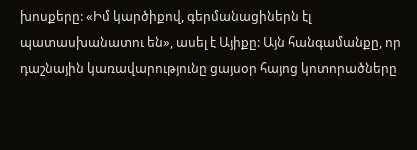խոսքերը: «Իմ կարծիքով, գերմանացիներն էլ պատասխանատու են», ասել է Այիքը: Այն հանգամանքը, որ դաշնային կառավարությունը ցայսօր հայոց կոտորածները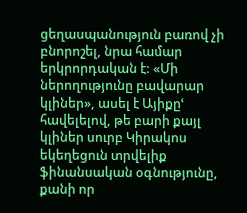ցեղասպանություն բառով չի բնորոշել, նրա համար երկրորդական է: «Մի ներողությունը բավարար կլիներ», ասել է Այիքըՙ հավելելով, թե բարի քայլ կլիներ սուրբ Կիրակոս եկեղեցուն տրվելիք ֆինանսական օգնությունը, քանի որ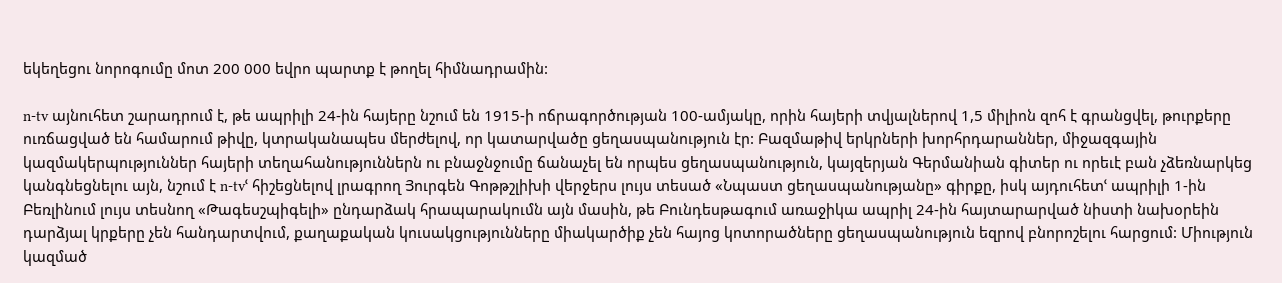եկեղեցու նորոգումը մոտ 200 000 եվրո պարտք է թողել հիմնադրամին:

n-tv այնուհետ շարադրում է, թե ապրիլի 24-ին հայերը նշում են 1915-ի ոճրագործության 100-ամյակը, որին հայերի տվյալներով 1,5 միլիոն զոհ է գրանցվել, թուրքերը ուռճացված են համարում թիվը, կտրականապես մերժելով, որ կատարվածը ցեղասպանություն էր: Բազմաթիվ երկրների խորհրդարաններ, միջազգային կազմակերպություններ հայերի տեղահանություններն ու բնաջնջումը ճանաչել են որպես ցեղասպանություն, կայզերյան Գերմանիան գիտեր ու որեւէ բան չձեռնարկեց կանգնեցնելու այն, նշում է n-tvՙ հիշեցնելով լրագրող Յուրգեն Գոթթշլիխի վերջերս լույս տեսած «Նպաստ ցեղասպանությանը» գիրքը, իսկ այդուհետՙ ապրիլի 1-ին Բեռլինում լույս տեսնող «Թագեսշպիգելի» ընդարձակ հրապարակումն այն մասին, թե Բունդեսթագում առաջիկա ապրիլ 24-ին հայտարարված նիստի նախօրեին դարձյալ կրքերը չեն հանդարտվում, քաղաքական կուսակցությունները միակարծիք չեն հայոց կոտորածները ցեղասպանություն եզրով բնորոշելու հարցում: Միություն կազմած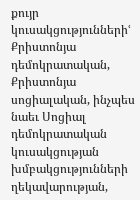քույր կուսակցություններիՙ Քրիստոնյա դեմոկրատական, Քրիստոնյա սոցիալական, ինչպես նաեւ Սոցիալ դեմոկրատական կուսակցության խմբակցությունների ղեկավարության,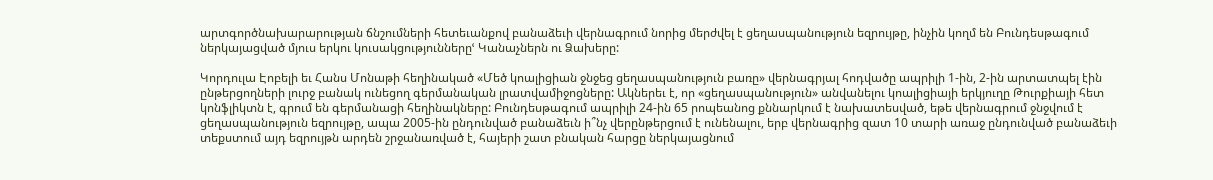արտգործնախարարության ճնշումների հետեւանքով բանաձեւի վերնագրում նորից մերժվել է ցեղասպանություն եզրույթը, ինչին կողմ են Բունդեսթագում ներկայացված մյուս երկու կուսակցություններըՙ Կանաչներն ու Ձախերը:

Կորդուլա Էոբելի եւ Հանս Մոնաթի հեղինակած «Մեծ կոալիցիան ջնջեց ցեղասպանություն բառը» վերնագրյալ հոդվածը ապրիլի 1-ին, 2-ին արտատպել էին ընթերցողների լուրջ բանակ ունեցող գերմանական լրատվամիջոցները: Ակներեւ է, որ «ցեղասպանություն» անվանելու կոալիցիայի երկյուղը Թուրքիայի հետ կոնֆլիկտն է, գրում են գերմանացի հեղինակները: Բունդեսթագում ապրիլի 24-ին 65 րոպեանոց քննարկում է նախատեսված, եթե վերնագրում ջնջվում է ցեղասպանություն եզրույթը, ապա 2005-ին ընդունված բանաձեւն ի՞նչ վերընթերցում է ունենալու, երբ վերնագրից զատ 10 տարի առաջ ընդունված բանաձեւի տեքստում այդ եզրույթն արդեն շրջանառված է, հայերի շատ բնական հարցը ներկայացնում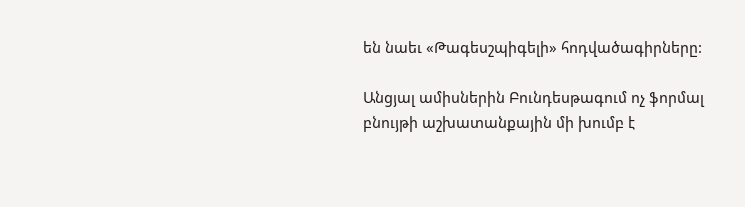են նաեւ «Թագեսշպիգելի» հոդվածագիրները:

Անցյալ ամիսներին Բունդեսթագում ոչ ֆորմալ բնույթի աշխատանքային մի խումբ է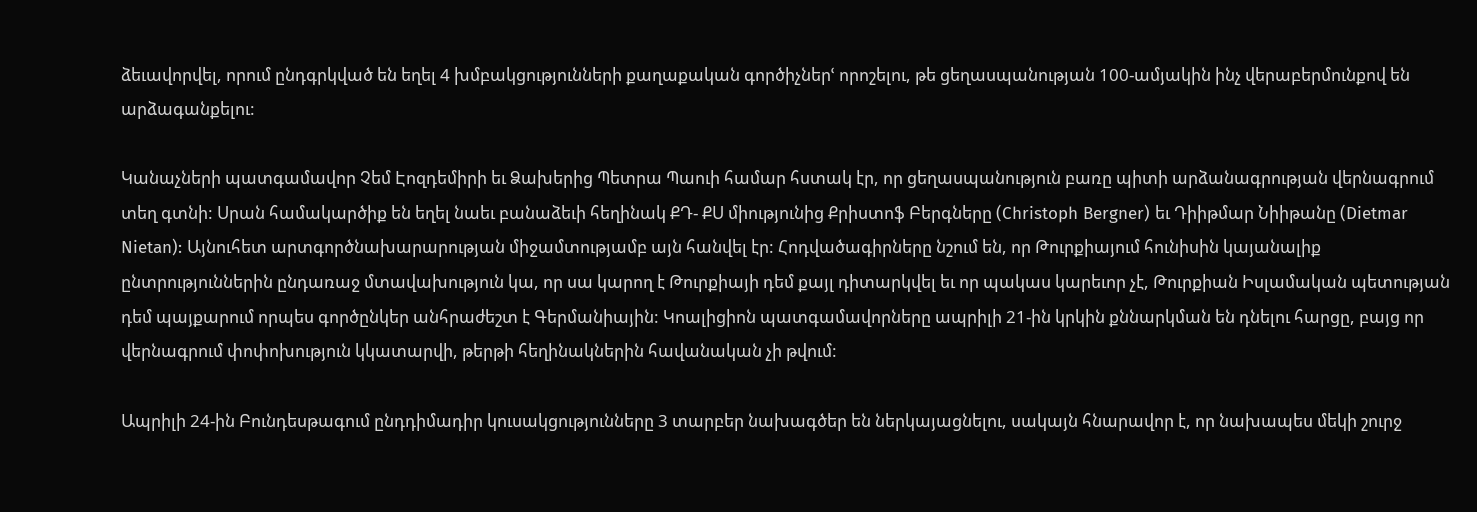ձեւավորվել, որում ընդգրկված են եղել 4 խմբակցությունների քաղաքական գործիչներՙ որոշելու, թե ցեղասպանության 100-ամյակին ինչ վերաբերմունքով են արձագանքելու:

Կանաչների պատգամավոր Չեմ Էոզդեմիրի եւ Ձախերից Պետրա Պաուի համար հստակ էր, որ ցեղասպանություն բառը պիտի արձանագրության վերնագրում տեղ գտնի: Սրան համակարծիք են եղել նաեւ բանաձեւի հեղինակ ՔԴ- ՔՍ միությունից Քրիստոֆ Բերգները (Christoph Bergner) եւ Դիիթմար Նիիթանը (Dietmar Nietan): Այնուհետ արտգործնախարարության միջամտությամբ այն հանվել էր: Հոդվածագիրները նշում են, որ Թուրքիայում հունիսին կայանալիք ընտրություններին ընդառաջ մտավախություն կա, որ սա կարող է Թուրքիայի դեմ քայլ դիտարկվել եւ որ պակաս կարեւոր չէ, Թուրքիան Իսլամական պետության դեմ պայքարում որպես գործընկեր անհրաժեշտ է Գերմանիային: Կոալիցիոն պատգամավորները ապրիլի 21-ին կրկին քննարկման են դնելու հարցը, բայց որ վերնագրում փոփոխություն կկատարվի, թերթի հեղինակներին հավանական չի թվում:

Ապրիլի 24-ին Բունդեսթագում ընդդիմադիր կուսակցությունները 3 տարբեր նախագծեր են ներկայացնելու, սակայն հնարավոր է, որ նախապես մեկի շուրջ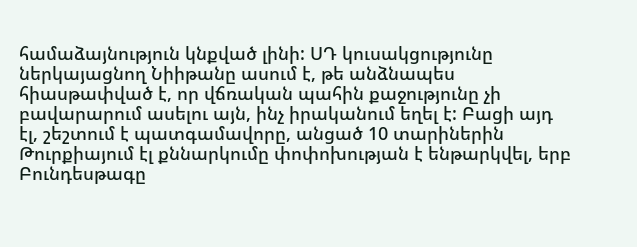համաձայնություն կնքված լինի: ՍԴ կուսակցությունը ներկայացնող Նիիթանը ասում է, թե անձնապես հիասթափված է, որ վճռական պահին քաջությունը չի բավարարում ասելու այն, ինչ իրականում եղել է: Բացի այդ էլ, շեշտում է պատգամավորը, անցած 10 տարիներին Թուրքիայում էլ քննարկումը փոփոխության է ենթարկվել, երբ Բունդեսթագը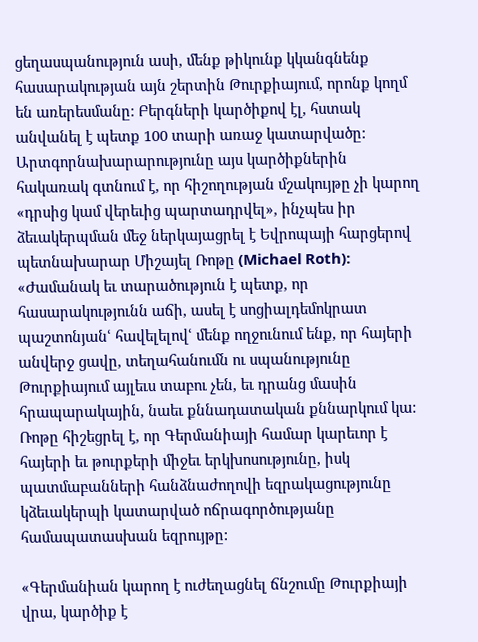ցեղասպանություն ասի, մենք թիկունք կկանգնենք հասարակության այն շերտին Թուրքիայում, որոնք կողմ են առերեսմանը: Բերգների կարծիքով էլ, հստակ անվանել է պետք 100 տարի առաջ կատարվածը: Արտգորնախարարությունը այս կարծիքներին հակառակ գտնում է, որ հիշողության մշակույթը չի կարող «դրսից կամ վերեւից պարտադրվել», ինչպես իր ձեւակերպման մեջ ներկայացրել է Եվրոպայի հարցերով պետնախարար Միշայել Ռոթը (Michael Roth): «Ժամանակ եւ տարածություն է պետք, որ հասարակությունն աճի, ասել է սոցիալդեմոկրատ պաշտոնյանՙ հավելելովՙ մենք ողջունում ենք, որ հայերի անվերջ ցավը, տեղահանումն ու սպանությունը Թուրքիայում այլեւս տաբու չեն, եւ դրանց մասին հրապարակային, նաեւ քննադատական քննարկում կա: Ռոթը հիշեցրել է, որ Գերմանիայի համար կարեւոր է հայերի եւ թուրքերի միջեւ երկխոսությունը, իսկ պատմաբանների հանձնաժողովի եզրակացությունը կձեւակերպի կատարված ոճրագործությանը համապատասխան եզրույթը:

«Գերմանիան կարող է ուժեղացնել ճնշումը Թուրքիայի վրա, կարծիք է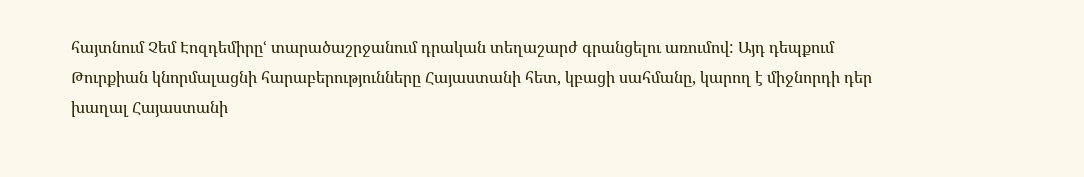հայտնում Չեմ Էոզդեմիրըՙ տարածաշրջանում դրական տեղաշարժ գրանցելու առումով: Այդ դեպքում Թուրքիան կնորմալացնի հարաբերությունները Հայաստանի հետ, կբացի սահմանը, կարող է միջնորդի դեր խաղալ Հայաստանի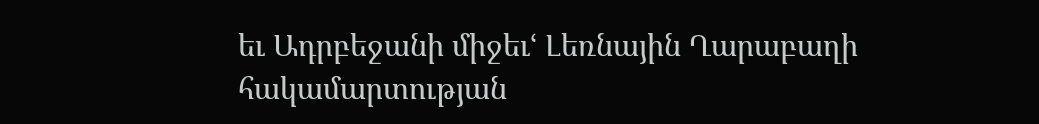եւ Ադրբեջանի միջեւՙ Լեռնային Ղարաբաղի հակամարտության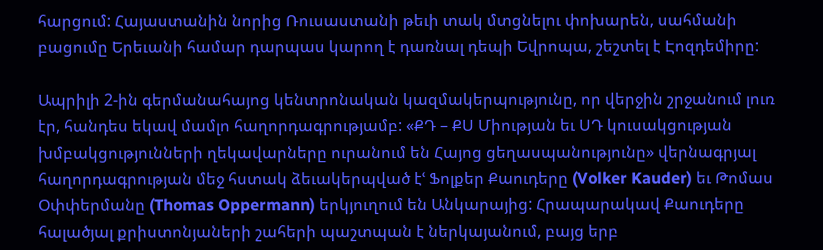հարցում: Հայաստանին նորից Ռուսաստանի թեւի տակ մտցնելու փոխարեն, սահմանի բացումը Երեւանի համար դարպաս կարող է դառնալ դեպի Եվրոպա, շեշտել է Էոզդեմիրը:

Ապրիլի 2-ին գերմանահայոց կենտրոնական կազմակերպությունը, որ վերջին շրջանում լուռ էր, հանդես եկավ մամլո հաղորդագրությամբ: «ՔԴ – ՔՍ Միության եւ ՍԴ կուսակցության խմբակցությունների ղեկավարները ուրանում են Հայոց ցեղասպանությունը» վերնագրյալ հաղորդագրության մեջ հստակ ձեւակերպված էՙ Ֆոլքեր Քաուդերը (Volker Kauder) եւ Թոմաս Օփփերմանը (Thomas Oppermann) երկյուղում են Անկարայից: Հրապարակավ Քաուդերը հալածյալ քրիստոնյաների շահերի պաշտպան է ներկայանում, բայց երբ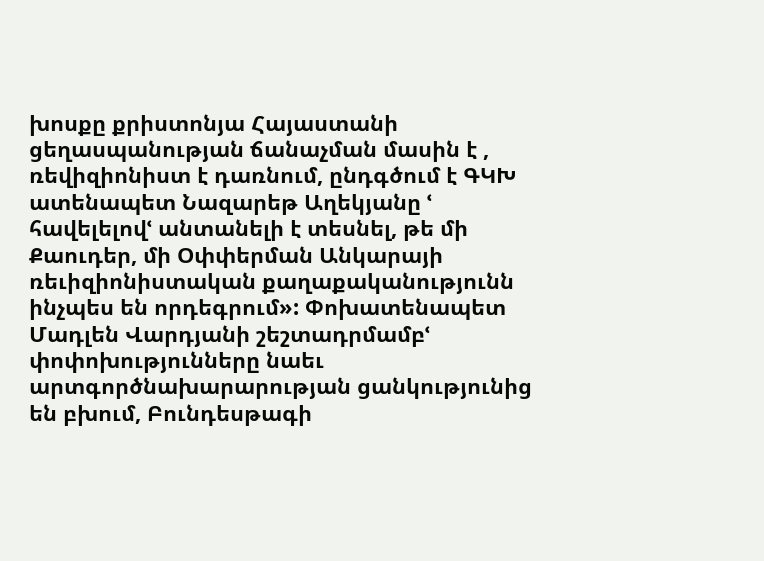խոսքը քրիստոնյա Հայաստանի ցեղասպանության ճանաչման մասին է , ռեվիզիոնիստ է դառնում, ընդգծում է ԳԿԽ ատենապետ Նազարեթ Աղեկյանը ՙ հավելելովՙ անտանելի է տեսնել, թե մի Քաուդեր, մի Օփփերման Անկարայի ռեւիզիոնիստական քաղաքականությունն ինչպես են որդեգրում»: Փոխատենապետ Մադլեն Վարդյանի շեշտադրմամբՙ փոփոխությունները նաեւ արտգործնախարարության ցանկությունից են բխում, Բունդեսթագի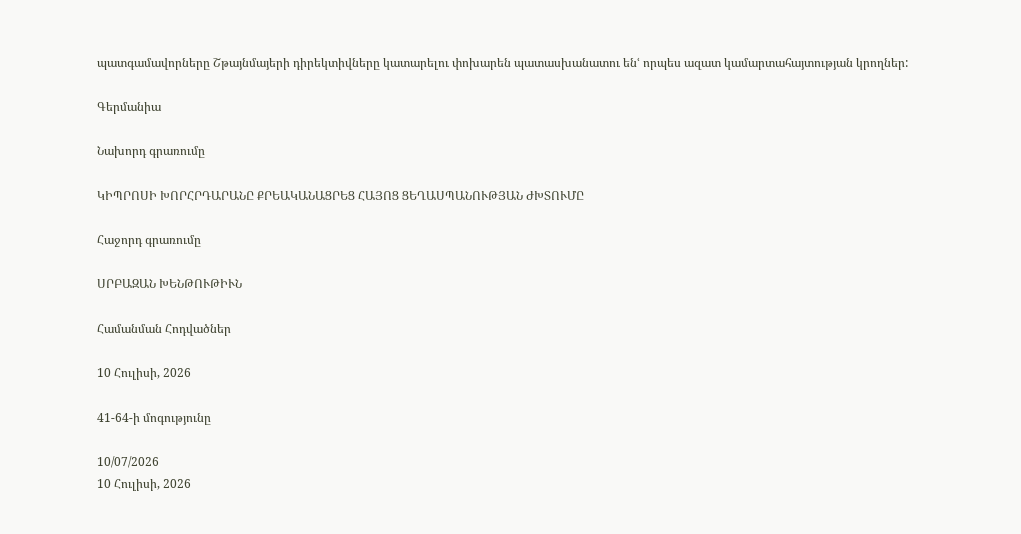պատգամավորները Շթայնմայերի դիրեկտիվները կատարելու փոխարեն պատասխանատու ենՙ որպես ազատ կամարտահայտության կրողներ:

Գերմանիա

Նախորդ գրառումը

ԿԻՊՐՈՍԻ ԽՈՐՀՐԴԱՐԱՆԸ ՔՐԵԱԿԱՆԱՑՐԵՑ ՀԱՅՈՑ ՑԵՂԱՍՊԱՆՈՒԹՅԱՆ ԺԽՏՈՒՄԸ

Հաջորդ գրառումը

ՍՐԲԱԶԱՆ ԽԵՆԹՈՒԹԻՒՆ

Համանման Հոդվածներ

10 Հուլիսի, 2026

41-64-ի մոգությունը

10/07/2026
10 Հուլիսի, 2026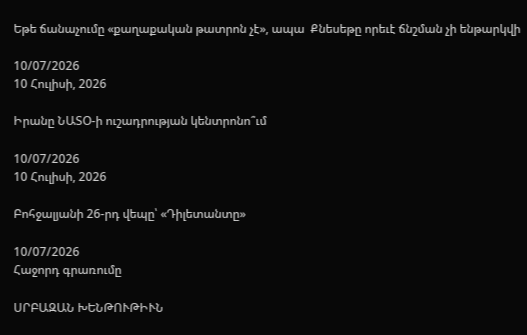Եթե ճանաչումը «քաղաքական թատրոն չէ», ապա  Քնեսեթը որեւէ ճնշման չի ենթարկվի

10/07/2026
10 Հուլիսի, 2026

Իրանը ՆԱՏՕ-ի ուշադրության կենտրոնո՞ւմ

10/07/2026
10 Հուլիսի, 2026

Բոհջալյանի 26-րդ վեպը՝ «Դիլետանտը»

10/07/2026
Հաջորդ գրառումը

ՍՐԲԱԶԱՆ ԽԵՆԹՈՒԹԻՒՆ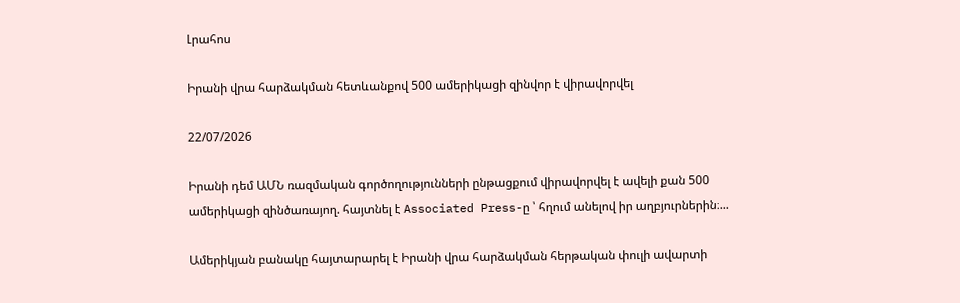Լրահոս

Իրանի վրա հարձակման հետևանքով 500 ամերիկացի զինվոր է վիրավորվել

22/07/2026

Իրանի դեմ ԱՄՆ ռազմական գործողությունների ընթացքում վիրավորվել է ավելի քան 500 ամերիկացի զինծառայող. հայտնել է Associated Press-ը ՝ հղում անելով իր աղբյուրներին։...

Ամերիկյան բանակը հայտարարել է Իրանի վրա հարձակման հերթական փուլի ավարտի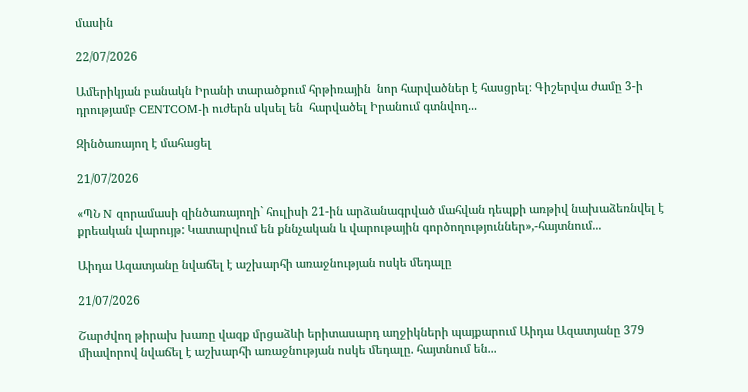մասին

22/07/2026

Ամերիկյան բանակն Իրանի տարածքում հրթիռային  նոր հարվածներ է հասցրել։ Գիշերվա ժամը 3-ի դրությամբ CENTCOM-ի ուժերն սկսել են  հարվածել Իրանում գտնվող...

Զինծառայող է մահացել

21/07/2026

«ՊՆ N զորամասի զինծառայողի` հուլիսի 21-ին արձանագրված մահվան դեպքի առթիվ նախաձեռնվել է քրեական վարույթ: Կատարվում են քննչական և վարութային գործողություններ»,-հայտնում...

Աիդա Ազատյանը նվաճել է աշխարհի առաջնության ոսկե մեդալը

21/07/2026

Շարժվող թիրախ խառը վազք մրցաձևի երիտասարդ աղջիկների պայքարում Աիդա Ազատյանը 379 միավորով նվաճել է աշխարհի առաջնության ոսկե մեդալը. հայտնում են...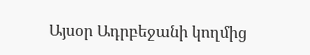Այսօր Ադրբեջանի կողմից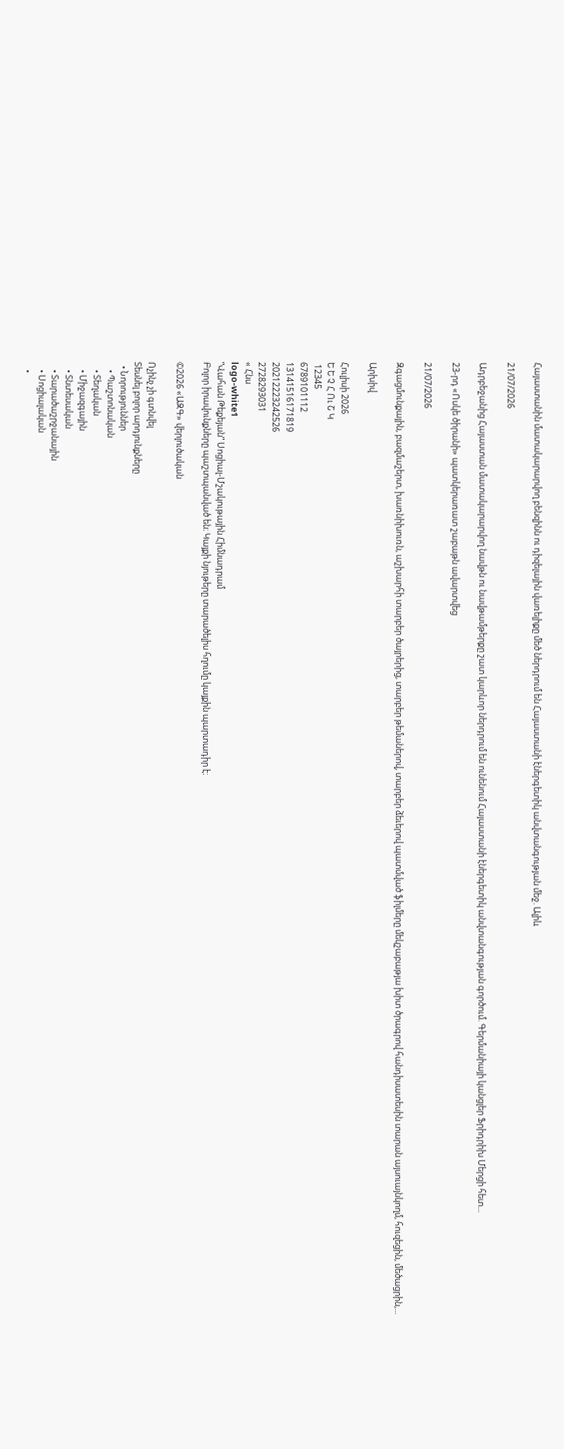Հայաստանին մատակարարվող բենզինն ու դիզելային վառելիքը մեծ ներդրում են Հայաստանի էներգետիկ անվտանգության մեջ. Ալիև

21/07/2026

Ադրբեջանից Հայաստան մատակարարվող նավթն ու նավթամթերքը շատ կարևոր ներդրում են ունենում Հայաստանի էներգետիկ անվտանգության գործում. Գերմանիայի կանցլեր Ֆրիդրիխ Մերցի հետ...

23-րդ «Ոսկե ծիրանի» պատկերառատ շաբաթն ավարտվեց

21/07/2026

Զգացմունքային, բազմաշերտ, խառնիխուռն, աշխարհի տարբեր ծայրերից, տարբեր թեմաներով, տարբեր ձեւերով պատմված ֆիլմերը մեկշաբաթյա խիտ ծրագրով հանդիսատեսին տարան այսուայնկողմ, հուզեցին, մեծացրին,...

Արխիվ

Հուլիսի 2026
Ե Ե Չ Հ Ու Շ Կ
 12345
6789101112
13141516171819
20212223242526
2728293031
« Հնս
logo-white1
“Վահան Թեքեյան” Սոցիալ-Մշակութային Հիմնադրամ
Բոլոր իրավունքները պաշտպանված են։ Կայքի նյութերը տարածելիս հղումը կայքին պարտադիր է։

©2026 «ԱԶԳ» վերլուծական

Ոչինչ չի գտնվել
Տեսնել բոլոր արդյունքները
  • Նորություններ
    • Պաշտոնական
    • Տեղական
    • Միջազգային
    • Տնտեսական
    • Տարածաշրջանային
    • Սոցիալական
    •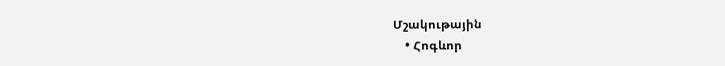Մշակութային
    • Հոգևոր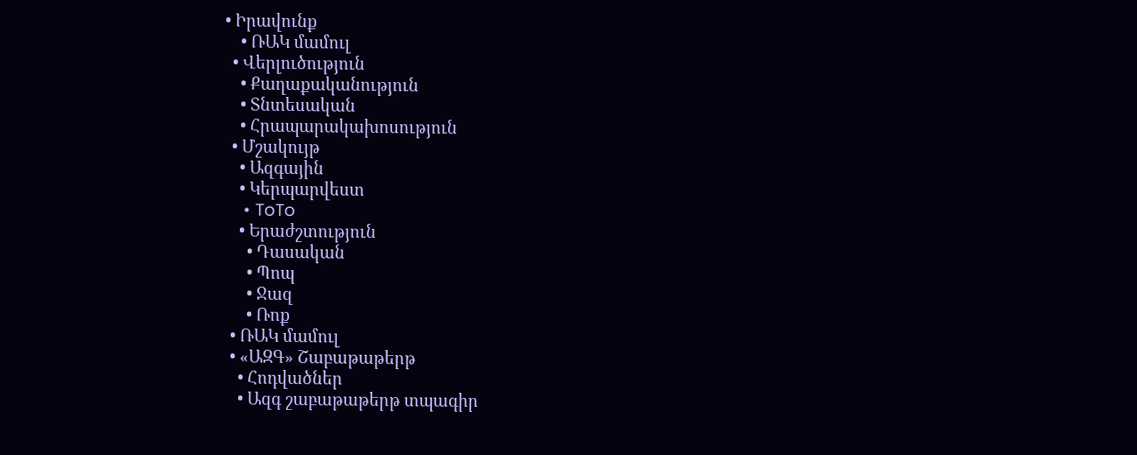• Իրավունք
    • ՌԱԿ մամուլ
  • Վերլուծություն
    • Քաղաքականություն
    • Տնտեսական
    • Հրապարակախոսություն
  • Մշակույթ
    • Ազգային
    • Կերպարվեստ
    • ToTo
    • Երաժշտություն
      • Դասական
      • Պոպ
      • Ջազ
      • Ռոք
  • ՌԱԿ մամուլ
  • «ԱԶԳ» Շաբաթաթերթ
    • Հոդվածներ
    • Ազգ շաբաթաթերթ տպագիր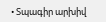• Տպագիր արխիվ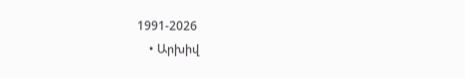1991-2026
    • Արխիվ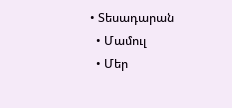• Տեսադարան
  • Մամուլ
  • Մեր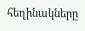հեղինակները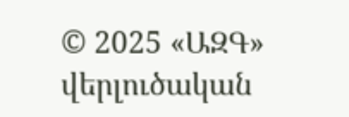© 2025 «ԱԶԳ» վերլուծական